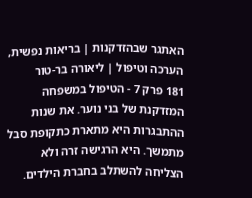האתגר שבהזדקנות | בריאות נפשית, הערכה וטיפול | ליאורה בר-טור
181 פרק 7 - הטיפול במשפחה המזדקנת של בני נוער. את שנות ההתבגרות היא מתארת כתקופת סבל מתמשך. היא הרגישה זרה ולא הצליחה להשתלב בחברת הילדים.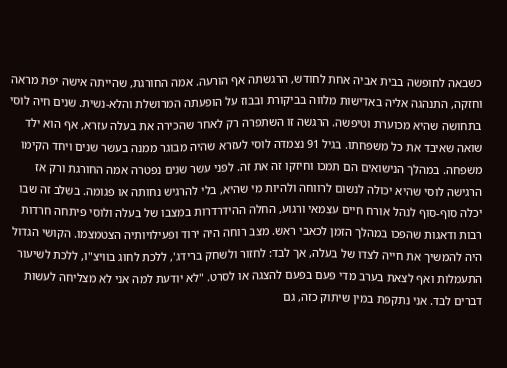כשבאה לחופשה בבית אביה אחת לחודש, הרגשתה אף הורעה. אמה החורגת, שהייתה אישה יפת מראה וחזקה, התנהגה אליה באדישות מלווה בביקורת ובבוז על הופעתה המרושלת והלא-נשית. שנים חיה לוסי בתחושה שהיא מכוערת וטיפשה. הרגשה זו השתפרה רק לאחר שהכירה את בעלה עזרא, אף הוא ילד שואה שאיבד את כל משפחתו. בגיל 91 נצמדה לוסי לעזרא שהיה מבוגר ממנה בעשר שנים ויחד הקימו משפחה. במהלך הנישואים הם תמכו וחיזקו זה את זה. לפני עשר שנים נפטרה אמה החורגת ורק אז הרגישה לוסי שהיא יכולה לנשום לרווחה ולהיות מי שהיא, בלי להרגיש נחותה או פגומה. בשלב זה שבו יכלה סוף-סוף לנהל אורח חיים עצמאי ורגוע, החלה ההידרדרות במצבו של בעלה ולוסי פיתחה חרדות רבות ודאגות שהפכו במהלך הזמן לכאבי ראש. מצב רוחה היה ירוד ופעילויותיה הצטמצמו. הקושי הגדול היה להמשיך את חייה לצדו של בעלה, אך לבד: לחזור ולשחק ברידג', ללכת לחוג בוויצ"ו, ללכת לשיעור התעמלות ואף לצאת בערב מדי פעם בפעם להצגה או לסרט. "לא יודעת למה אני לא מצליחה לעשות דברים לבד. אני נתקפת במין שיתוק כזה, גם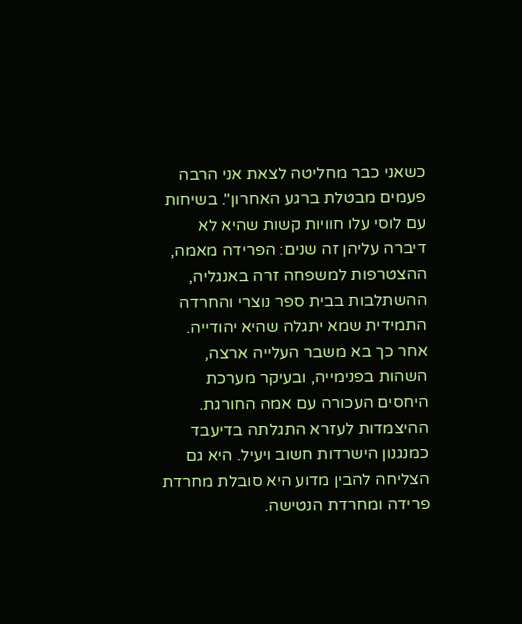כשאני כבר מחליטה לצאת אני הרבה פעמים מבטלת ברגע האחרון". בשיחות עם לוסי עלו חוויות קשות שהיא לא דיברה עליהן זה שנים: הפרידה מאמה, ההצטרפות למשפחה זרה באנגליה, ההשתלבות בבית ספר נוצרי והחרדה התמידית שמא יתגלה שהיא יהודייה. אחר כך בא משבר העלייה ארצה, השהות בפנימייה, ובעיקר מערכת היחסים העכורה עם אמה החורגת. ההיצמדות לעזרא התגלתה בדיעבד כמנגנון הישרדות חשוב ויעיל. היא גם הצליחה להבין מדוע היא סובלת מחרדת פרידה ומחרדת הנטישה.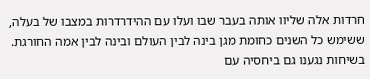חרדות אלה שליוו אותה בעבר שבו ועלו עם ההידרדרות במצבו של בעלה, ששימש כל השנים כחומת מגן בינה לבין העולם ובינה לבין אמה החורגת. בשיחות נגענו גם ביחסיה עם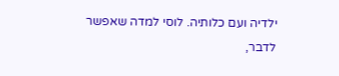ילדיה ועם כלותיה. לוסי למדה שאפשר לדבר,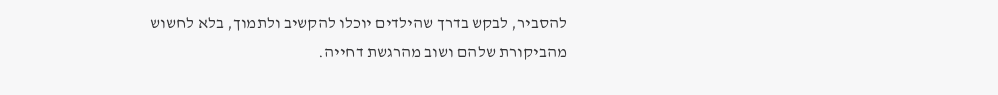להסביר, לבקש בדרך שהילדים יוכלו להקשיב ולתמוך, בלא לחשוש מהביקורת שלהם ושוב מהרגשת דחייה.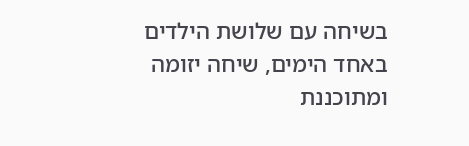בשיחה עם שלושת הילדים באחד הימים, שיחה יזומה ומתוכננת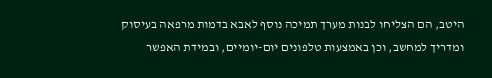היטב, הם הצליחו לבנות מערך תמיכה נוסף לאבא בדמות מרפאה בעיסוק ומדריך למחשב, וכן באמצעות טלפונים יום-יומיים, ובמידת האפשר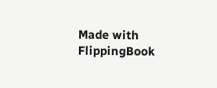Made with FlippingBook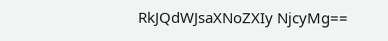RkJQdWJsaXNoZXIy NjcyMg==